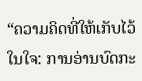“ຄວາມຄິດທີ່ໃຫ້ເກັບໄວ້ໃນໃຈ: ການອ່ານບົດກະ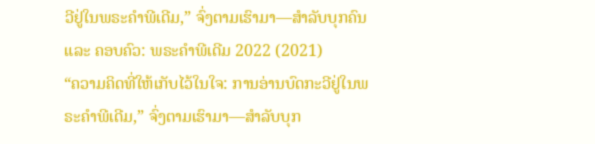ວີຢູ່ໃນພຣະຄຳພີເດີມ,” ຈົ່ງຕາມເຮົາມາ—ສຳລັບບຸກຄົນ ແລະ ຄອບຄົວ: ພຣະຄຳພີເດີມ 2022 (2021)
“ຄວາມຄິດທີ່ໃຫ້ເກັບໄວ້ໃນໃຈ: ການອ່ານບົດກະວີຢູ່ໃນພຣະຄຳພີເດີມ,” ຈົ່ງຕາມເຮົາມາ—ສຳລັບບຸກ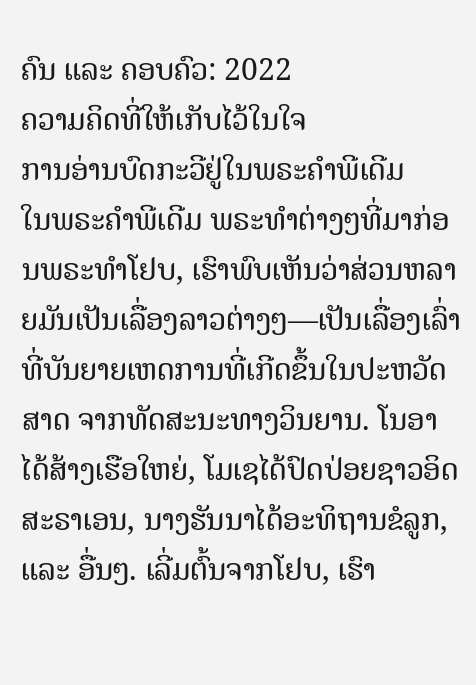ຄົນ ແລະ ຄອບຄົວ: 2022
ຄວາມຄິດທີ່ໃຫ້ເກັບໄວ້ໃນໃຈ
ການອ່ານບົດກະວີຢູ່ໃນພຣະຄຳພີເດີມ
ໃນພຣະຄຳພີເດີມ ພຣະທຳຕ່າງໆທີ່ມາກ່ອນພຣະທຳໂຢບ, ເຮົາພົບເຫັນວ່າສ່ວນຫລາຍມັນເປັນເລື່ອງລາວຕ່າງໆ—ເປັນເລື່ອງເລົ່າທີ່ບັນຍາຍເຫດການທີ່ເກີດຂຶ້ນໃນປະຫວັດສາດ ຈາກທັດສະນະທາງວິນຍານ. ໂນອາໄດ້ສ້າງເຮືອໃຫຍ່, ໂມເຊໄດ້ປົດປ່ອຍຊາວອິດສະຣາເອນ, ນາງຮັນນາໄດ້ອະທິຖານຂໍລູກ, ແລະ ອື່ນໆ. ເລີ່ມຕົ້ນຈາກໂຢບ, ເຮົາ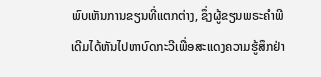ພົບເຫັນການຂຽນທີ່ແຕກຕ່າງ, ຊຶ່ງຜູ້ຂຽນພຣະຄຳພີເດີມໄດ້ຫັນໄປຫາບົດກະວີເພື່ອສະແດງຄວາມຮູ້ສຶກຢ່າ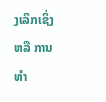ງເລິກເຊິ່ງ ຫລື ການທຳ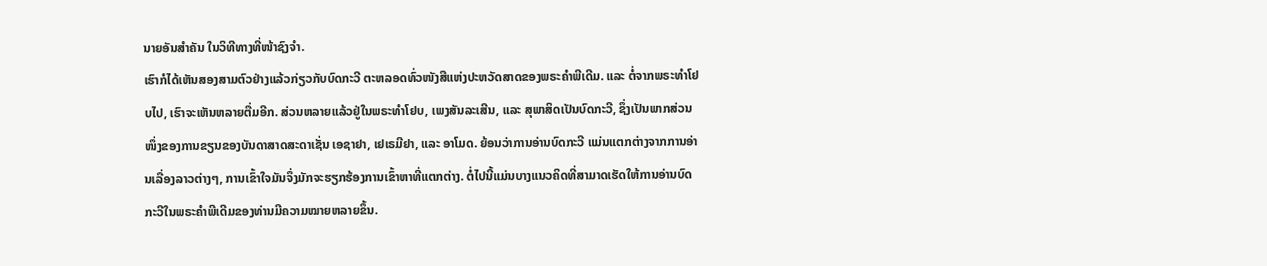ນາຍອັນສຳຄັນ ໃນວິທີທາງທີ່ໜ້າຊົງຈຳ.
ເຮົາກໍໄດ້ເຫັນສອງສາມຕົວຢ່າງແລ້ວກ່ຽວກັບບົດກະວີ ຕະຫລອດທົ່ວໜັງສືແຫ່ງປະຫວັດສາດຂອງພຣະຄຳພີເດີມ. ແລະ ຕໍ່ຈາກພຣະທຳໂຢບໄປ, ເຮົາຈະເຫັນຫລາຍຕື່ມອີກ. ສ່ວນຫລາຍແລ້ວຢູ່ໃນພຣະທຳໂຢບ, ເພງສັນລະເສີນ, ແລະ ສຸພາສິດເປັນບົດກະວີ, ຊຶ່ງເປັນພາກສ່ວນໜຶ່ງຂອງການຂຽນຂອງບັນດາສາດສະດາເຊັ່ນ ເອຊາຢາ, ເຢເຣມີຢາ, ແລະ ອາໂມດ. ຍ້ອນວ່າການອ່ານບົດກະວີ ແມ່ນແຕກຕ່າງຈາກການອ່ານເລື່ອງລາວຕ່າງໆ, ການເຂົ້າໃຈມັນຈຶ່ງມັກຈະຮຽກຮ້ອງການເຂົ້າຫາທີ່ແຕກຕ່າງ. ຕໍ່ໄປນີ້ແມ່ນບາງແນວຄິດທີ່ສາມາດເຮັດໃຫ້ການອ່ານບົດກະວີໃນພຣະຄຳພີເດີມຂອງທ່ານມີຄວາມໝາຍຫລາຍຂຶ້ນ.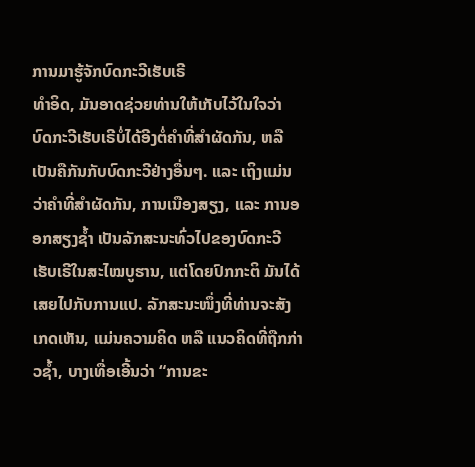ການມາຮູ້ຈັກບົດກະວີເຮັບເຣີ
ທຳອິດ, ມັນອາດຊ່ວຍທ່ານໃຫ້ເກັບໄວ້ໃນໃຈວ່າ ບົດກະວີເຮັບເຣີບໍ່ໄດ້ອີງຕໍ່ຄຳທີ່ສຳຜັດກັນ, ຫລື ເປັນຄືກັນກັບບົດກະວີຢ່າງອື່ນໆ. ແລະ ເຖິງແມ່ນວ່າຄຳທີ່ສຳຜັດກັນ, ການເນືອງສຽງ, ແລະ ການອອກສຽງຊ້ຳ ເປັນລັກສະນະທົ່ວໄປຂອງບົດກະວີເຮັບເຣີໃນສະໄໝບູຮານ, ແຕ່ໂດຍປົກກະຕິ ມັນໄດ້ເສຍໄປກັບການແປ. ລັກສະນະໜຶ່ງທີ່ທ່ານຈະສັງເກດເຫັນ, ແມ່ນຄວາມຄິດ ຫລື ແນວຄິດທີ່ຖືກກ່າວຊ້ຳ, ບາງເທື່ອເອີ້ນວ່າ “ການຂະ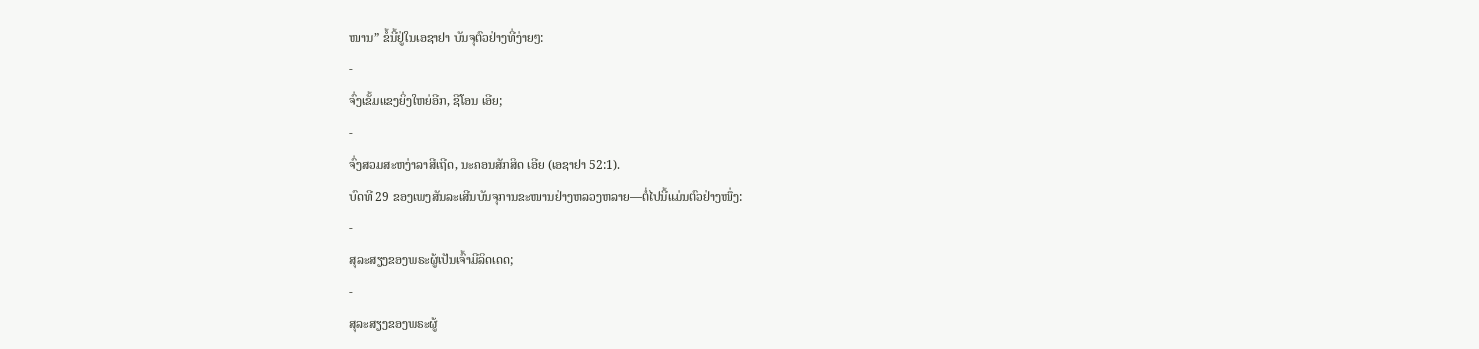ໜານ” ຂໍ້ນີ້ຢູ່ໃນເອຊາຢາ ບັນຈຸຕົວຢ່າງທີ່ງ່າຍໆ:
-
ຈົ່ງເຂັ້ມແຂງຍິ່ງໃຫຍ່ອີກ, ຊີໂອນ ເອີຍ;
-
ຈົ່ງສວມສະຫງ່າລາສີເຖີດ, ນະຄອນສັກສິດ ເອີຍ (ເອຊາຢາ 52:1).
ບົດທີ 29 ຂອງເພງສັນລະເສີນບັນຈຸການຂະໜານຢ່າງຫລວງຫລາຍ—ຕໍ່ໄປນີ້ແມ່ນຕົວຢ່າງໜຶ່ງ:
-
ສຸລະສຽງຂອງພຣະຜູ້ເປັນເຈົ້າມີລິດເດດ;
-
ສຸລະສຽງຂອງພຣະຜູ້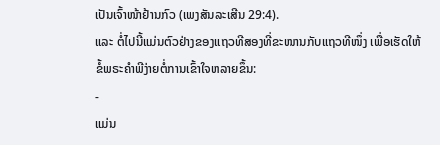ເປັນເຈົ້າໜ້າຢ້ານກົວ (ເພງສັນລະເສີນ 29:4).
ແລະ ຕໍ່ໄປນີ້ແມ່ນຕົວຢ່າງຂອງແຖວທີສອງທີ່ຂະໜານກັບແຖວທີໜຶ່ງ ເພື່ອເຮັດໃຫ້ຂໍ້ພຣະຄຳພີງ່າຍຕໍ່ການເຂົ້າໃຈຫລາຍຂຶ້ນ:
-
ແມ່ນ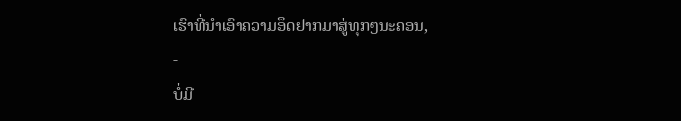ເຮົາທີ່ນຳເອົາຄວາມອຶດຢາກມາສູ່ທຸກໆນະຄອນ,
-
ບໍ່ມີ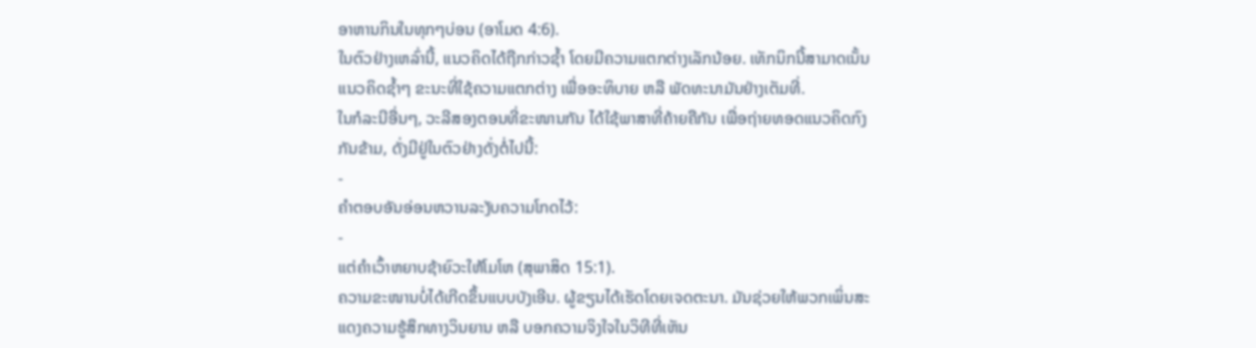ອາຫານກິນໃນທຸກໆບ່ອນ (ອາໂມດ 4:6).
ໃນຕົວຢ່າງເຫລົ່ານີ້, ແນວຄິດໄດ້ຖືກກ່າວຊ້ຳ ໂດຍມີຄວາມແຕກຕ່າງເລັກນ້ອຍ. ເທັກນິກນີ້ສາມາດເນັ້ນແນວຄິດຊ້ຳໆ ຂະນະທີ່ໃຊ້ຄວາມແຕກຕ່າງ ເພື່ອອະທິບາຍ ຫລື ພັດທະນາມັນຢ່າງເຕັມທີ່.
ໃນກໍລະນີອື່ນໆ, ວະລີສອງຕອນທີ່ຂະໜານກັນ ໄດ້ໃຊ້ພາສາທີ່ຄ້າຍຄືກັນ ເພື່ອຖ່າຍທອດແນວຄິດກົງກັນຂ້າມ, ດັ່ງມີຢູ່ໃນຕົວຢ່າງດັ່ງຕໍ່ໄປນີ້:
-
ຄຳຕອບອັນອ່ອນຫວານລະງັບຄວາມໂກດໄວ້:
-
ແຕ່ຄຳເວົ້າຫຍາບຊ້າຍົວະໃຫ້ໂມໂຫ (ສຸພາສິດ 15:1).
ຄວາມຂະໜານບໍ່ໄດ້ເກີດຂຶ້ນແບບບັງເອີນ. ຜູ້ຂຽນໄດ້ເຮັດໂດຍເຈດຕະນາ. ມັນຊ່ວຍໃຫ້ພວກເພິ່ນສະແດງຄວາມຮູ້ສຶກທາງວິນຍານ ຫລື ບອກຄວາມຈິງໃຈໃນວິທີທີ່ເຫັນ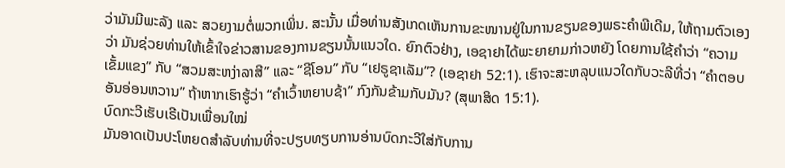ວ່າມັນມີພະລັງ ແລະ ສວຍງາມຕໍ່ພວກເພິ່ນ. ສະນັ້ນ ເມື່ອທ່ານສັງເກດເຫັນການຂະໜານຢູ່ໃນການຂຽນຂອງພຣະຄຳພີເດີມ, ໃຫ້ຖາມຕົວເອງວ່າ ມັນຊ່ວຍທ່ານໃຫ້ເຂົ້າໃຈຂ່າວສານຂອງການຂຽນນັ້ນແນວໃດ. ຍົກຕົວຢ່າງ, ເອຊາຢາໄດ້ພະຍາຍາມກ່າວຫຍັງ ໂດຍການໃຊ້ຄຳວ່າ “ຄວາມເຂັ້ມແຂງ” ກັບ “ສວມສະຫງ່າລາສີ” ແລະ “ຊີໂອນ” ກັບ “ເຢຣູຊາເລັມ”? (ເອຊາຢາ 52:1). ເຮົາຈະສະຫລຸບແນວໃດກັບວະລີທີ່ວ່າ “ຄຳຕອບອັນອ່ອນຫວານ” ຖ້າຫາກເຮົາຮູ້ວ່າ “ຄຳເວົ້າຫຍາບຊ້າ” ກົງກັນຂ້າມກັບມັນ? (ສຸພາສິດ 15:1).
ບົດກະວີເຮັບເຣີເປັນເພື່ອນໃໝ່
ມັນອາດເປັນປະໂຫຍດສຳລັບທ່ານທີ່ຈະປຽບທຽບການອ່ານບົດກະວີໃສ່ກັບການ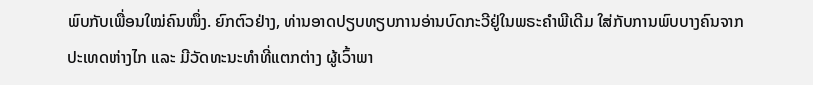ພົບກັບເພື່ອນໃໝ່ຄົນໜຶ່ງ. ຍົກຕົວຢ່າງ, ທ່ານອາດປຽບທຽບການອ່ານບົດກະວີຢູ່ໃນພຣະຄຳພີເດີມ ໃສ່ກັບການພົບບາງຄົນຈາກປະເທດຫ່າງໄກ ແລະ ມີວັດທະນະທຳທີ່ແຕກຕ່າງ ຜູ້ເວົ້າພາ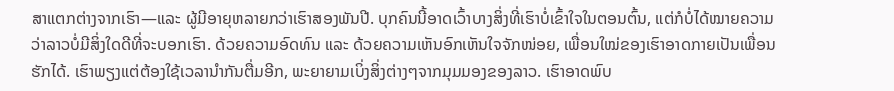ສາແຕກຕ່າງຈາກເຮົາ—ແລະ ຜູ້ມີອາຍຸຫລາຍກວ່າເຮົາສອງພັນປີ. ບຸກຄົນນີ້ອາດເວົ້າບາງສິ່ງທີ່ເຮົາບໍ່ເຂົ້າໃຈໃນຕອນຕົ້ນ, ແຕ່ກໍບໍ່ໄດ້ໝາຍຄວາມວ່າລາວບໍ່ມີສິ່ງໃດດີທີ່ຈະບອກເຮົາ. ດ້ວຍຄວາມອົດທົນ ແລະ ດ້ວຍຄວາມເຫັນອົກເຫັນໃຈຈັກໜ່ອຍ, ເພື່ອນໃໝ່ຂອງເຮົາອາດກາຍເປັນເພື່ອນຮັກໄດ້. ເຮົາພຽງແຕ່ຕ້ອງໃຊ້ເວລານຳກັນຕື່ມອີກ, ພະຍາຍາມເບິ່ງສິ່ງຕ່າງໆຈາກມຸມມອງຂອງລາວ. ເຮົາອາດພົບ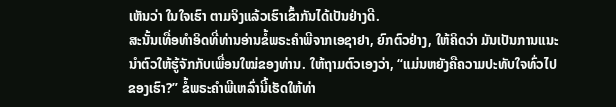ເຫັນວ່າ ໃນໃຈເຮົາ ຕາມຈິງແລ້ວເຮົາເຂົ້າກັນໄດ້ເປັນຢ່າງດີ.
ສະນັ້ນເທື່ອທຳອິດທີ່ທ່ານອ່ານຂໍ້ພຣະຄຳພີຈາກເອຊາຢາ, ຍົກຕົວຢ່າງ, ໃຫ້ຄິດວ່າ ມັນເປັນການແນະນຳຕົວໃຫ້ຮູ້ຈັກກັບເພື່ອນໃໝ່ຂອງທ່ານ. ໃຫ້ຖາມຕົວເອງວ່າ, “ແມ່ນຫຍັງຄືຄວາມປະທັບໃຈທົ່ວໄປຂອງເຮົາ?” ຂໍ້ພຣະຄຳພີເຫລົ່ານີ້ເຮັດໃຫ້ທ່າ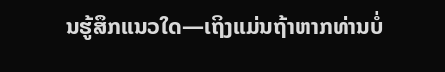ນຮູ້ສຶກແນວໃດ—ເຖິງແມ່ນຖ້າຫາກທ່ານບໍ່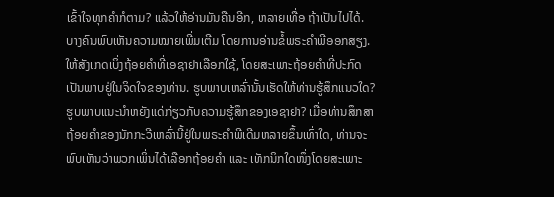ເຂົ້າໃຈທຸກຄຳກໍຕາມ? ແລ້ວໃຫ້ອ່ານມັນຄືນອີກ, ຫລາຍເທື່ອ ຖ້າເປັນໄປໄດ້. ບາງຄົນພົບເຫັນຄວາມໝາຍເພີ່ມເຕີມ ໂດຍການອ່ານຂໍ້ພຣະຄຳພີອອກສຽງ. ໃຫ້ສັງເກດເບິ່ງຖ້ອຍຄຳທີ່ເອຊາຢາເລືອກໃຊ້, ໂດຍສະເພາະຖ້ອຍຄຳທີ່ປະກົດເປັນພາບຢູ່ໃນຈິດໃຈຂອງທ່ານ. ຮູບພາບເຫລົ່ານັ້ນເຮັດໃຫ້ທ່ານຮູ້ສຶກແນວໃດ? ຮູບພາບແນະນຳຫຍັງແດ່ກ່ຽວກັບຄວາມຮູ້ສຶກຂອງເອຊາຢາ? ເມື່ອທ່ານສຶກສາຖ້ອຍຄຳຂອງນັກກະວີເຫລົ່ານີ້ຢູ່ໃນພຣະຄຳພີເດີມຫລາຍຂຶ້ນເທົ່າໃດ, ທ່ານຈະພົບເຫັນວ່າພວກເພິ່ນໄດ້ເລືອກຖ້ອຍຄຳ ແລະ ເທັກນິກໃດໜຶ່ງໂດຍສະເພາະ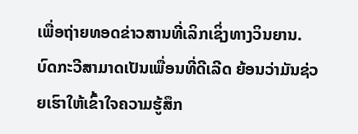ເພື່ອຖ່າຍທອດຂ່າວສານທີ່ເລິກເຊິ່ງທາງວິນຍານ.
ບົດກະວີສາມາດເປັນເພື່ອນທີ່ດີເລີດ ຍ້ອນວ່າມັນຊ່ວຍເຮົາໃຫ້ເຂົ້າໃຈຄວາມຮູ້ສຶກ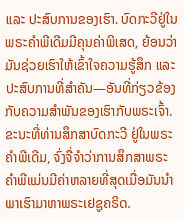ແລະ ປະສົບການຂອງເຮົາ. ບົດກະວີຢູ່ໃນພຣະຄຳພີເດີມມີຄຸນຄ່າພິເສດ, ຍ້ອນວ່າມັນຊ່ວຍເຮົາໃຫ້ເຂົ້າໃຈຄວາມຮູ້ສຶກ ແລະ ປະສົບການທີ່ສຳຄັນ—ອັນທີ່ກ່ຽວຂ້ອງກັບຄວາມສຳພັນຂອງເຮົາກັບພຣະເຈົ້າ.
ຂະນະທີ່ທ່ານສຶກສາບົດກະວີ ຢູ່ໃນພຣະຄຳພີເດີມ, ຈົ່ງຈື່ຈຳວ່າການສຶກສາພຣະຄຳພີແມ່ນມີຄ່າຫລາຍທີ່ສຸດເມື່ອມັນນຳພາເຮົາມາຫາພຣະເຢຊູຄຣິດ.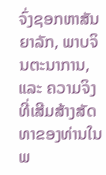ຈົ່ງຊອກຫາສັນຍາລັກ, ພາບຈິນຕະນາການ, ແລະ ຄວາມຈິງທີ່ເສີມສ້າງສັດທາຂອງທ່ານໃນພ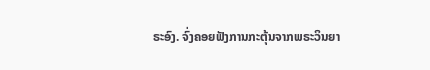ຣະອົງ. ຈົ່ງຄອຍຟັງການກະຕຸ້ນຈາກພຣະວິນຍາ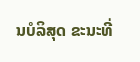ນບໍລິສຸດ ຂະນະທີ່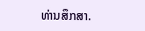ທ່ານສຶກສາ.